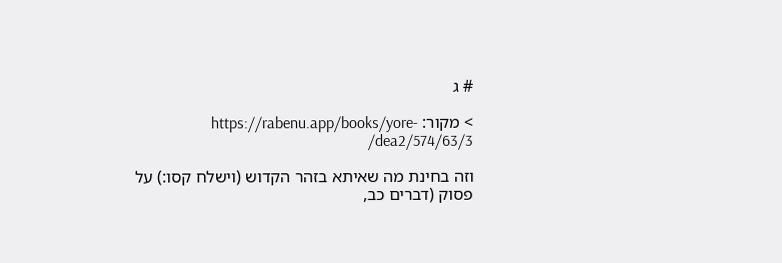# ג

> מקור: https://rabenu.app/books/yore-dea2/574/63/3/

וזה בחינת מה שאיתא בזהר הקדוש (וישלח קסו:) על פסוק (דברים כב,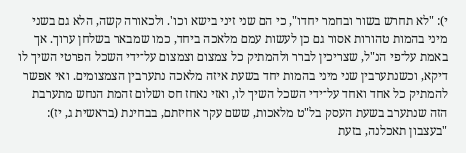י): "לא תחרש בשור ובחמר יחדו", כי הם שני זיני בישא וכו'. ולכאורה קשה, הלא גם בשני מיני בהמות טהורות אסור גם כן לעשות עמם מלאכה ביחד, כמו שמבאר בשלחן ערוך. אך באמת על־פי הנ"ל, שצריכין לברר ולהמתיק כל צמצום וצמצום על־ידי השכל הפרטי השיך לו דיקא, וכשנתערבין שני מיני בהמות יחד בשעת איזה מלאכה נתערבין הצמצומים. ואי אפשר להמתיק כל אחד ואחד על־ידי השכל השיך לו, ואזי נאחז חס ושלום זהמת הנחש מתערבת הזה שנתערב בשעת העסק בל"ט מלאכות, ששם עקר אחיזתם, בבחינת (בראשית ג, יז): "בעצבון תאכלנה, בזעת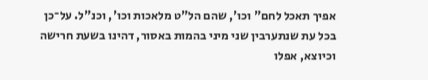אפיך תאכל לחם" וכו', שהם הל"ט מלאכות וכו', וכנ"ל. על־כן בכל עת שנתערבין שני מיני בהמות באסור, דהינו בשעת חרישה וכיוצא, אפלו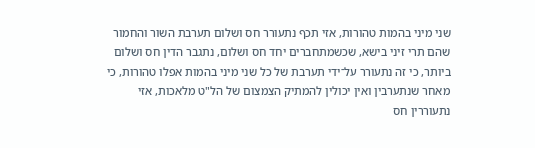שני מיני בהמות טהורות, אזי תכף נתעורר חס ושלום תערבת השור והחמור שהם תרי זיני בישא, שכשמתחברים יחד חס ושלום, נתגבר הדין חס ושלום ביותר, כי זה נתעורר על־ידי תערבת של כל שני מיני בהמות אפלו טהורות, כי מאחר שנתערבין ואין יכולין להמתיק הצמצום של הל"ט מלאכות, אזי נתעוררין חס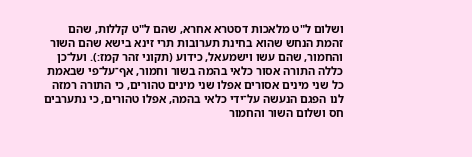ושלום ל"ט מלאכות דסטרא אחרא, שהם ל"ט קללות, שהם זהמת הנחש שהוא בחינת תערובות תרי זינא בישא שהם השור והחמור, שהם עשו וישמעאל, כידוע (תקוני זהר קמז:). ועל־כן כללה התורה אסור כלאי בהמה בשור וחמור, אף־על־פי שבאמת כל שני מינים אסורים אפלו שני מינים טהורים, כי התורה רמזה לנו הפגם הנעשה על־ידי כלאי בהמה, אפלו טהורים, כי נתערבים חס ושלום השור והחמור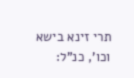תרי זינא בישא וכו', כנ"ל: